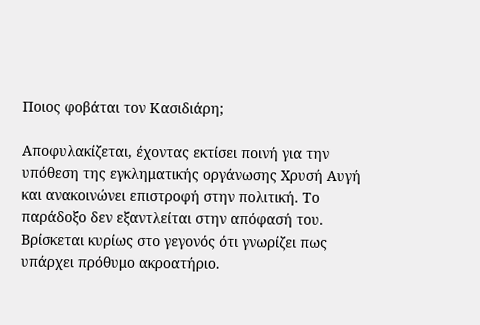Ποιος φοβάται τον Κασιδιάρη;

Αποφυλακίζεται, έχοντας εκτίσει ποινή για την υπόθεση της εγκληματικής οργάνωσης Χρυσή Αυγή και ανακοινώνει επιστροφή στην πολιτική. Το παράδοξο δεν εξαντλείται στην απόφασή του. Βρίσκεται κυρίως στο γεγονός ότι γνωρίζει πως υπάρχει πρόθυμο ακροατήριο.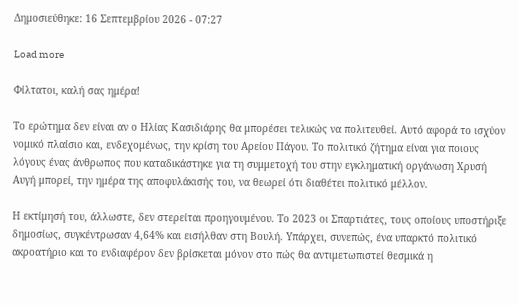Δημοσιεύθηκε: 16 Σεπτεμβρίου 2026 - 07:27

Load more

Φίλτατοι, καλή σας ημέρα!

Το ερώτημα δεν είναι αν ο Ηλίας Κασιδιάρης θα μπορέσει τελικώς να πολιτευθεί. Αυτό αφορά το ισχύον νομικό πλαίσιο και, ενδεχομένως, την κρίση του Αρείου Πάγου. Το πολιτικό ζήτημα είναι για ποιους λόγους ένας άνθρωπος που καταδικάστηκε για τη συμμετοχή του στην εγκληματική οργάνωση Χρυσή Αυγή μπορεί, την ημέρα της αποφυλάκισής του, να θεωρεί ότι διαθέτει πολιτικό μέλλον.

Η εκτίμησή του, άλλωστε, δεν στερείται προηγουμένου. Το 2023 οι Σπαρτιάτες, τους οποίους υποστήριξε δημοσίως, συγκέντρωσαν 4,64% και εισήλθαν στη Βουλή. Υπάρχει, συνεπώς, ένα υπαρκτό πολιτικό ακροατήριο και το ενδιαφέρον δεν βρίσκεται μόνον στο πώς θα αντιμετωπιστεί θεσμικά η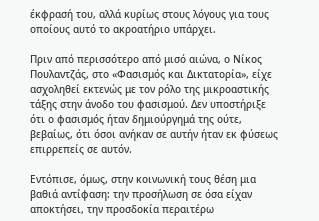έκφρασή του, αλλά κυρίως στους λόγους για τους οποίους αυτό το ακροατήριο υπάρχει.

Πριν από περισσότερο από μισό αιώνα, ο Νίκος Πουλαντζάς, στο «Φασισμός και Δικτατορία», είχε ασχοληθεί εκτενώς με τον ρόλο της μικροαστικής τάξης στην άνοδο του φασισμού. Δεν υποστήριξε ότι ο φασισμός ήταν δημιούργημά της ούτε, βεβαίως, ότι όσοι ανήκαν σε αυτήν ήταν εκ φύσεως επιρρεπείς σε αυτόν.

Εντόπισε, όμως, στην κοινωνική τους θέση μια βαθιά αντίφαση: την προσήλωση σε όσα είχαν αποκτήσει, την προσδοκία περαιτέρω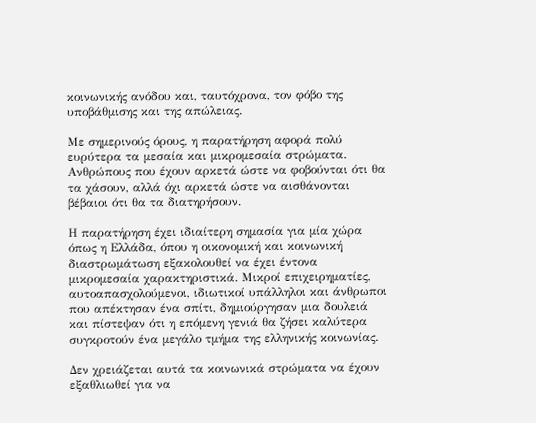κοινωνικής ανόδου και, ταυτόχρονα, τον φόβο της υποβάθμισης και της απώλειας.

Με σημερινούς όρους, η παρατήρηση αφορά πολύ ευρύτερα τα μεσαία και μικρομεσαία στρώματα. Ανθρώπους που έχουν αρκετά ώστε να φοβούνται ότι θα τα χάσουν, αλλά όχι αρκετά ώστε να αισθάνονται βέβαιοι ότι θα τα διατηρήσουν.

Η παρατήρηση έχει ιδιαίτερη σημασία για μία χώρα όπως η Ελλάδα, όπου η οικονομική και κοινωνική διαστρωμάτωση εξακολουθεί να έχει έντονα μικρομεσαία χαρακτηριστικά. Μικροί επιχειρηματίες, αυτοαπασχολούμενοι, ιδιωτικοί υπάλληλοι και άνθρωποι που απέκτησαν ένα σπίτι, δημιούργησαν μια δουλειά και πίστεψαν ότι η επόμενη γενιά θα ζήσει καλύτερα συγκροτούν ένα μεγάλο τμήμα της ελληνικής κοινωνίας.

Δεν χρειάζεται αυτά τα κοινωνικά στρώματα να έχουν εξαθλιωθεί για να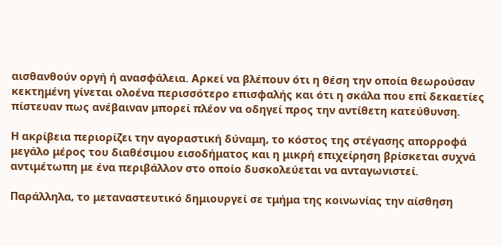αισθανθούν οργή ή ανασφάλεια. Αρκεί να βλέπουν ότι η θέση την οποία θεωρούσαν κεκτημένη γίνεται ολοένα περισσότερο επισφαλής και ότι η σκάλα που επί δεκαετίες πίστευαν πως ανέβαιναν μπορεί πλέον να οδηγεί προς την αντίθετη κατεύθυνση.

Η ακρίβεια περιορίζει την αγοραστική δύναμη, το κόστος της στέγασης απορροφά μεγάλο μέρος του διαθέσιμου εισοδήματος και η μικρή επιχείρηση βρίσκεται συχνά αντιμέτωπη με ένα περιβάλλον στο οποίο δυσκολεύεται να ανταγωνιστεί.

Παράλληλα, το μεταναστευτικό δημιουργεί σε τμήμα της κοινωνίας την αίσθηση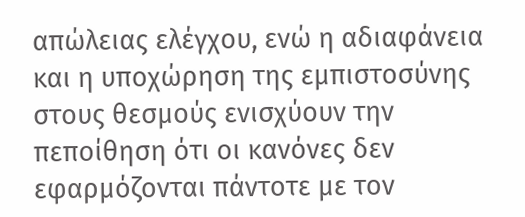απώλειας ελέγχου, ενώ η αδιαφάνεια και η υποχώρηση της εμπιστοσύνης στους θεσμούς ενισχύουν την πεποίθηση ότι οι κανόνες δεν εφαρμόζονται πάντοτε με τον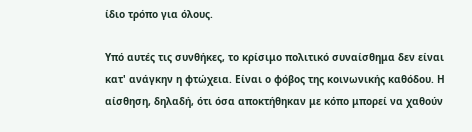ίδιο τρόπο για όλους.

Υπό αυτές τις συνθήκες, το κρίσιμο πολιτικό συναίσθημα δεν είναι κατ' ανάγκην η φτώχεια. Είναι ο φόβος της κοινωνικής καθόδου. Η αίσθηση, δηλαδή, ότι όσα αποκτήθηκαν με κόπο μπορεί να χαθούν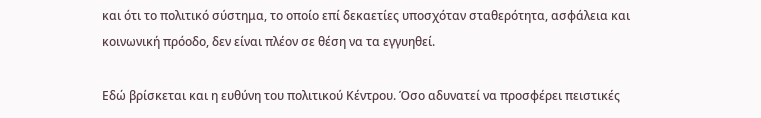και ότι το πολιτικό σύστημα, το οποίο επί δεκαετίες υποσχόταν σταθερότητα, ασφάλεια και κοινωνική πρόοδο, δεν είναι πλέον σε θέση να τα εγγυηθεί.

Εδώ βρίσκεται και η ευθύνη του πολιτικού Κέντρου. Όσο αδυνατεί να προσφέρει πειστικές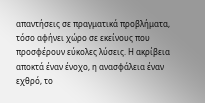απαντήσεις σε πραγματικά προβλήματα, τόσο αφήνει χώρο σε εκείνους που προσφέρουν εύκολες λύσεις. Η ακρίβεια αποκτά έναν ένοχο, η ανασφάλεια έναν εχθρό, το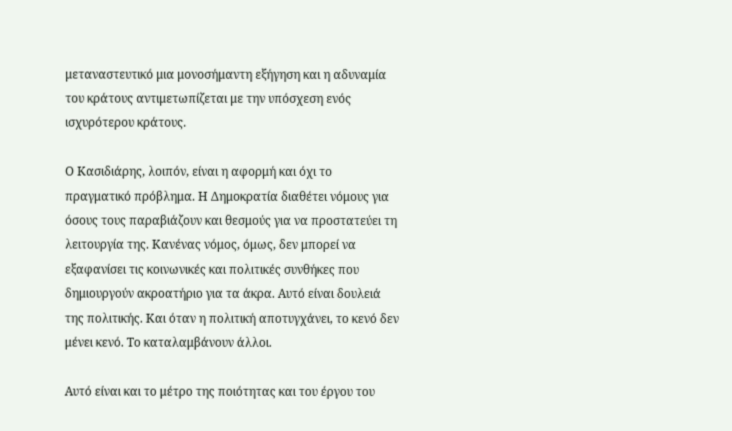μεταναστευτικό μια μονοσήμαντη εξήγηση και η αδυναμία του κράτους αντιμετωπίζεται με την υπόσχεση ενός ισχυρότερου κράτους.

Ο Κασιδιάρης, λοιπόν, είναι η αφορμή και όχι το πραγματικό πρόβλημα. Η Δημοκρατία διαθέτει νόμους για όσους τους παραβιάζουν και θεσμούς για να προστατεύει τη λειτουργία της. Κανένας νόμος, όμως, δεν μπορεί να εξαφανίσει τις κοινωνικές και πολιτικές συνθήκες που δημιουργούν ακροατήριο για τα άκρα. Αυτό είναι δουλειά της πολιτικής. Και όταν η πολιτική αποτυγχάνει, το κενό δεν μένει κενό. Το καταλαμβάνουν άλλοι.

Αυτό είναι και το μέτρο της ποιότητας και του έργου του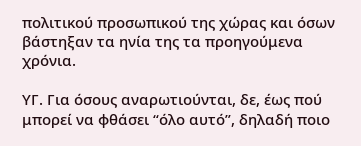πολιτικού προσωπικού της χώρας και όσων βάστηξαν τα ηνία της τα προηγούμενα χρόνια.

ΥΓ. Για όσους αναρωτιούνται, δε, έως πού μπορεί να φθάσει “όλο αυτό”, δηλαδή ποιο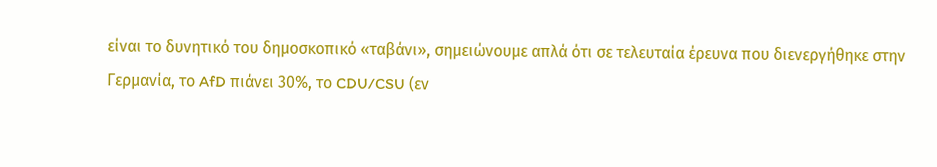είναι το δυνητικό του δημοσκοπικό «ταβάνι», σημειώνουμε απλά ότι σε τελευταία έρευνα που διενεργήθηκε στην Γερμανία, το AfD πιάνει 30%, το CDU/CSU (εν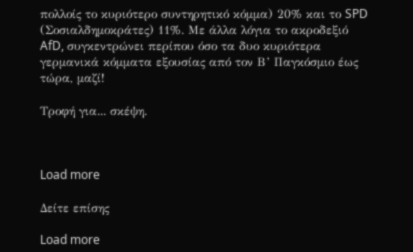πολλοίς το κυριότερο συντηρητικό κόμμα) 20% και το SPD (Σοσιαλδημοκράτες) 11%. Με άλλα λόγια το ακροδεξιό AfD, συγκεντρώνει περίπου όσο τα δυο κυριότερα γερμανικά κόμματα εξουσίας από τον Β’ Παγκόσμιο έως τώρα, μαζί!

Τροφή για... σκέψη.



Load more

Δείτε επίσης

Load more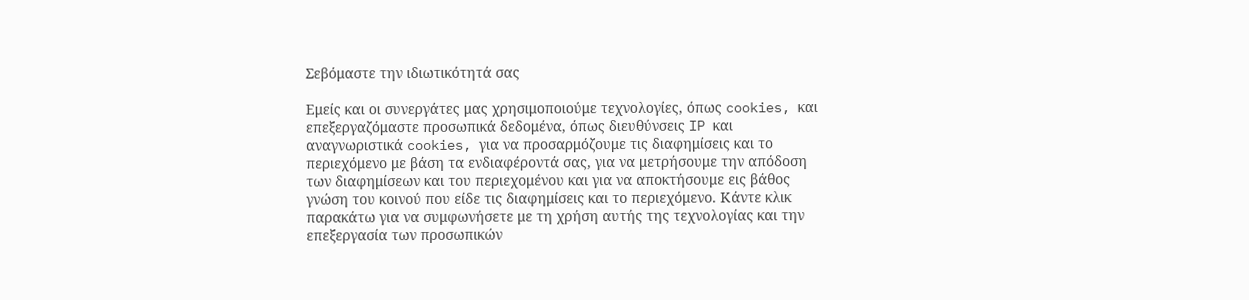Σεβόμαστε την ιδιωτικότητά σας

Εμείς και οι συνεργάτες μας χρησιμοποιούμε τεχνολογίες, όπως cookies, και επεξεργαζόμαστε προσωπικά δεδομένα, όπως διευθύνσεις IP και αναγνωριστικά cookies, για να προσαρμόζουμε τις διαφημίσεις και το περιεχόμενο με βάση τα ενδιαφέροντά σας, για να μετρήσουμε την απόδοση των διαφημίσεων και του περιεχομένου και για να αποκτήσουμε εις βάθος γνώση του κοινού που είδε τις διαφημίσεις και το περιεχόμενο. Κάντε κλικ παρακάτω για να συμφωνήσετε με τη χρήση αυτής της τεχνολογίας και την επεξεργασία των προσωπικών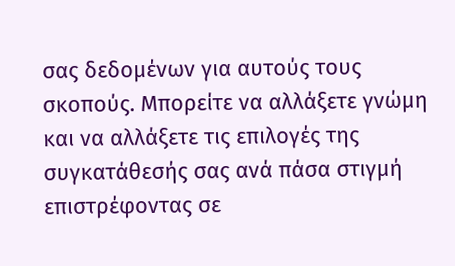σας δεδομένων για αυτούς τους σκοπούς. Μπορείτε να αλλάξετε γνώμη και να αλλάξετε τις επιλογές της συγκατάθεσής σας ανά πάσα στιγμή επιστρέφοντας σε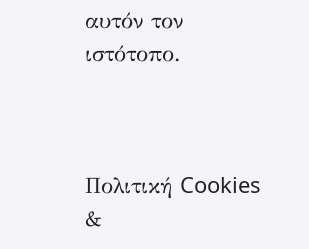αυτόν τον ιστότοπο.



Πολιτική Cookies
&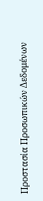Προστασία Προσωπικών Δεδομένων